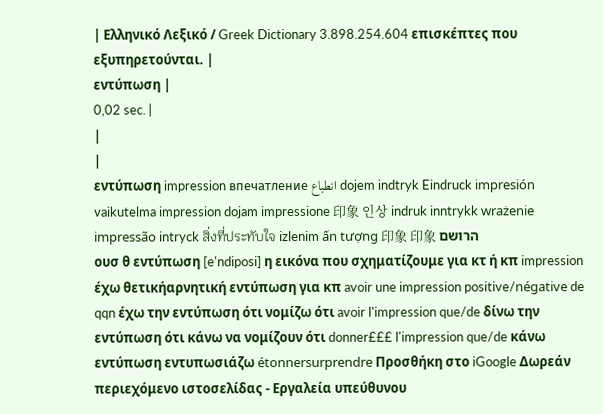| Ελληνικό Λεξικό / Greek Dictionary 3.898.254.604 επισκέπτες που εξυπηρετούνται. |
εντύπωση |
0,02 sec. |
|
|
εντύπωση impression впечатление انطباع dojem indtryk Eindruck impresión vaikutelma impression dojam impressione 印象 인상 indruk inntrykk wrażenie impressão intryck สิ่งที่ประทับใจ izlenim ấn tượng 印象 印象 הרושם
ουσ θ εντύπωση [e'ndiposi] η εικόνα που σχηματίζουμε για κτ ή κπ impression έχω θετικήαρνητική εντύπωση για κπ avoir une impression positive/négative de qqn έχω την εντύπωση ότι νομίζω ότι avoir l'impression que/de δίνω την εντύπωση ότι κάνω να νομίζουν ότι donner£££ l'impression que/de κάνω εντύπωση εντυπωσιάζω étonnersurprendre Προσθήκη στο iGoogle Δωρεάν περιεχόμενο ιστοσελίδας - Εργαλεία υπεύθυνου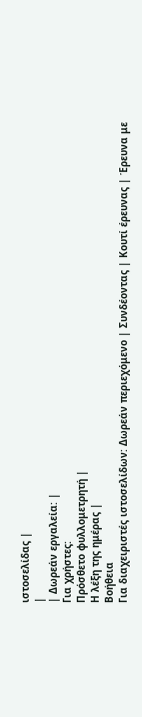ιστοσελίδας |
|
| Δωρεάν εργαλεία: |
Για χρήστες:
Πρόσθετο φυλλομετρητή |
Η λέξη της ημέρας |
Βοήθεια
Για διαχειριστές ιστοσελίδων: Δωρεάν περιεχόμενο | Συνδέοντας | Κουτί έρευνας | Έρευνα με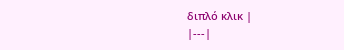διπλό κλικ |
|---|